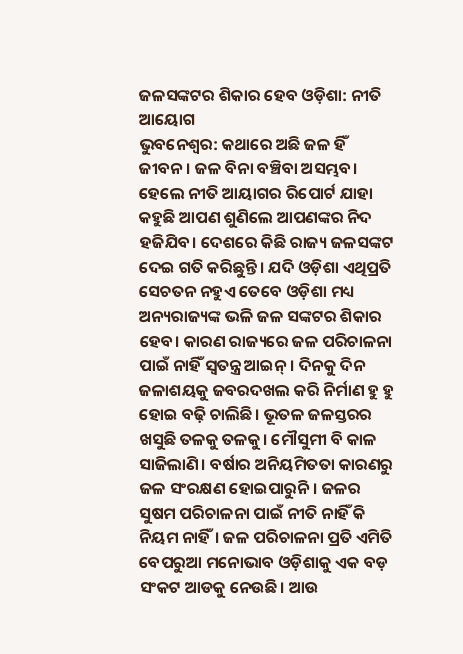ଜଳସଙ୍କଟର ଶିକାର ହେବ ଓଡ଼ିଶା: ନୀତି ଆୟୋଗ
ଭୁବନେଶ୍ବର: କଥାରେ ଅଛି ଜଳ ହିଁ ଜୀବନ। ଜଳ ବିନା ବଞ୍ଚିବା ଅସମ୍ଭବ। ହେଲେ ନୀତି ଆୟାଗର ରିପୋର୍ଟ ଯାହା କହୁଛି ଆପଣ ଶୁଣିଲେ ଆପଣଙ୍କର ନିଦ ହଜିଯିବ। ଦେଶରେ କିଛି ରାଜ୍ୟ ଜଳସଙ୍କଟ ଦେଇ ଗତି କରିଛୁନ୍ତି। ଯଦି ଓଡ଼ିଶା ଏଥିପ୍ରତି ସେଚତନ ନହୁଏ ତେବେ ଓଡ଼ିଶା ମଧ୍ୟ ଅନ୍ୟରାଜ୍ୟଙ୍କ ଭଳି ଜଳ ସଙ୍କଟର ଶିକାର ହେବ। କାରଣ ରାଜ୍ୟରେ ଜଳ ପରିଚାଳନା ପାଇଁ ନାହିଁ ସ୍ୱତନ୍ତ୍ର ଆଇନ୍। ଦିନକୁ ଦିନ ଜଳାଶୟକୁ ଜବରଦଖଲ କରି ନିର୍ମାଣ ହୁ ହୁ ହୋଇ ବଢ଼ି ଚାଲିଛି। ଭୂତଳ ଜଳସ୍ତରର ଖସୁଛି ତଳକୁ ତଳକୁ। ମୌସୁମୀ ବି କାଳ ସାଜିଲାଣି। ବର୍ଷାର ଅନିୟମିତତା କାରଣରୁ ଜଳ ସଂରକ୍ଷଣ ହୋଇପାରୁନି। ଜଳର ସୁଷମ ପରିଚାଳନା ପାଇଁ ନୀତି ନାହିଁ କି ନିୟମ ନାହିଁ। ଜଳ ପରିଚାଳନା ପ୍ରତି ଏମିତି ବେପରୁଆ ମନୋଭାବ ଓଡ଼ିଶାକୁ ଏକ ବଡ଼ ସଂକଟ ଆଡକୁ ନେଉଛି। ଆଉ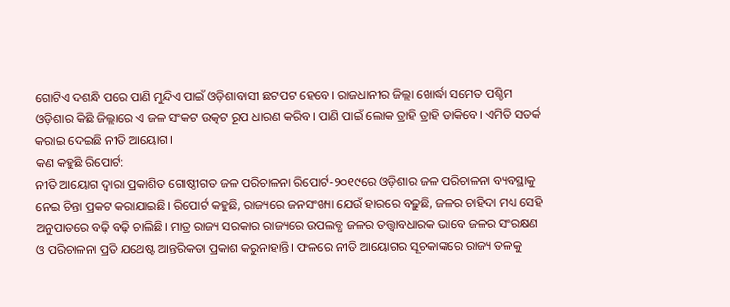ଗୋଟିଏ ଦଶନ୍ଧି ପରେ ପାଣି ମୁନ୍ଦିଏ ପାଇଁ ଓଡ଼ିଶାବାସୀ ଛଟପଟ ହେବେ। ରାଜଧାନୀର ଜିଲ୍ଲା ଖୋର୍ଦ୍ଧା ସମେତ ପଶ୍ଚିମ ଓଡ଼ିଶାର କିଛି ଜିଲ୍ଲାରେ ଏ ଜଳ ସଂକଟ ଉତ୍କଟ ରୂପ ଧାରଣ କରିବ। ପାଣି ପାଇଁ ଲୋକ ତ୍ରାହି ତ୍ରାହି ଡାକିବେ। ଏମିତି ସତର୍କ କରାଇ ଦେଇଛି ନୀତି ଆୟୋଗ।
କଣ କହୁଛି ରିପୋର୍ଟ:
ନୀତି ଆୟୋଗ ଦ୍ୱାରା ପ୍ରକାଶିତ ଗୋଷ୍ଠୀଗତ ଜଳ ପରିଚାଳନା ରିପୋର୍ଟ-୨୦୧୯ରେ ଓଡ଼ିଶାର ଜଳ ପରିଚାଳନା ବ୍ୟବସ୍ଥାକୁ ନେଇ ଚିନ୍ତା ପ୍ରକଟ କରାଯାଇଛି। ରିପୋର୍ଟ କହୁଛି, ରାଜ୍ୟରେ ଜନସଂଖ୍ୟା ଯେଉଁ ହାରରେ ବଢ଼ୁଛି, ଜଳର ଚାହିଦା ମଧ୍ୟ ସେହି ଅନୁପାତରେ ବଢ଼ି ବଢ଼ି ଚାଲିଛି। ମାତ୍ର ରାଜ୍ୟ ସରକାର ରାଜ୍ୟରେ ଉପଲବ୍ଧ ଜଳର ତତ୍ତ୍ୱାବଧାରକ ଭାବେ ଜଳର ସଂରକ୍ଷଣ ଓ ପରିଚାଳନା ପ୍ରତି ଯଥେଷ୍ଟ ଆନ୍ତରିକତା ପ୍ରକାଶ କରୁନାହାନ୍ତି। ଫଳରେ ନୀତି ଆୟୋଗର ସୂଚକାଙ୍କରେ ରାଜ୍ୟ ତଳକୁ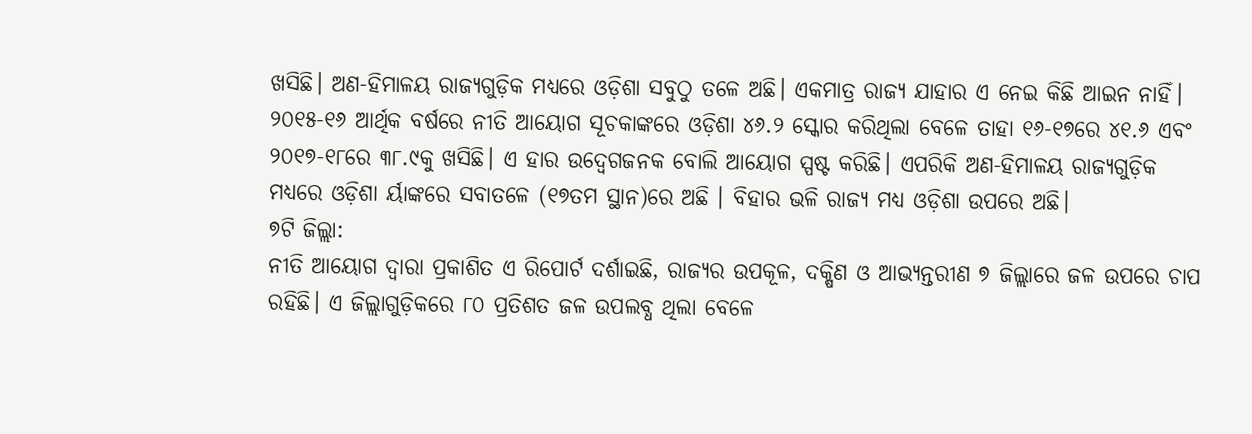ଖସିଛି। ଅଣ-ହିମାଳୟ ରାଜ୍ୟଗୁଡ଼ିକ ମଧ୍ୟରେ ଓଡ଼ିଶା ସବୁଠୁ ତଳେ ଅଛି। ଏକମାତ୍ର ରାଜ୍ୟ ଯାହାର ଏ ନେଇ କିଛି ଆଇନ ନାହିଁ। ୨୦୧୫-୧୬ ଆର୍ଥିକ ବର୍ଷରେ ନୀତି ଆୟୋଗ ସୂଚକାଙ୍କରେ ଓଡ଼ିଶା ୪୬.୨ ସ୍କୋର କରିଥିଲା ବେଳେ ତାହା ୧୬-୧୭ରେ ୪୧.୬ ଏବଂ ୨୦୧୭-୧୮ରେ ୩୮.୯କୁ ଖସିଛି। ଏ ହାର ଉଦ୍ବେଗଜନକ ବୋଲି ଆୟୋଗ ସ୍ପଷ୍ଟ କରିଛି। ଏପରିକି ଅଣ-ହିମାଳୟ ରାଜ୍ୟଗୁଡ଼ିକ ମଧ୍ୟରେ ଓଡ଼ିଶା ର୍ୟାଙ୍କରେ ସବାତଳେ (୧୭ତମ ସ୍ଥାନ)ରେ ଅଛି । ବିହାର ଭଳି ରାଜ୍ୟ ମଧ୍ୟ ଓଡ଼ିଶା ଉପରେ ଅଛି।
୭ଟି ଜିଲ୍ଲା:
ନୀତି ଆୟୋଗ ଦ୍ୱାରା ପ୍ରକାଶିତ ଏ ରିପୋର୍ଟ ଦର୍ଶାଇଛି, ରାଜ୍ୟର ଉପକୂଳ, ଦକ୍ଷିଣ ଓ ଆଭ୍ୟନ୍ତରୀଣ ୭ ଜିଲ୍ଲାରେ ଜଳ ଉପରେ ଚାପ ରହିଛି। ଏ ଜିଲ୍ଲାଗୁଡ଼ିକରେ ୮୦ ପ୍ରତିଶତ ଜଳ ଉପଲବ୍ଧ ଥିଲା ବେଳେ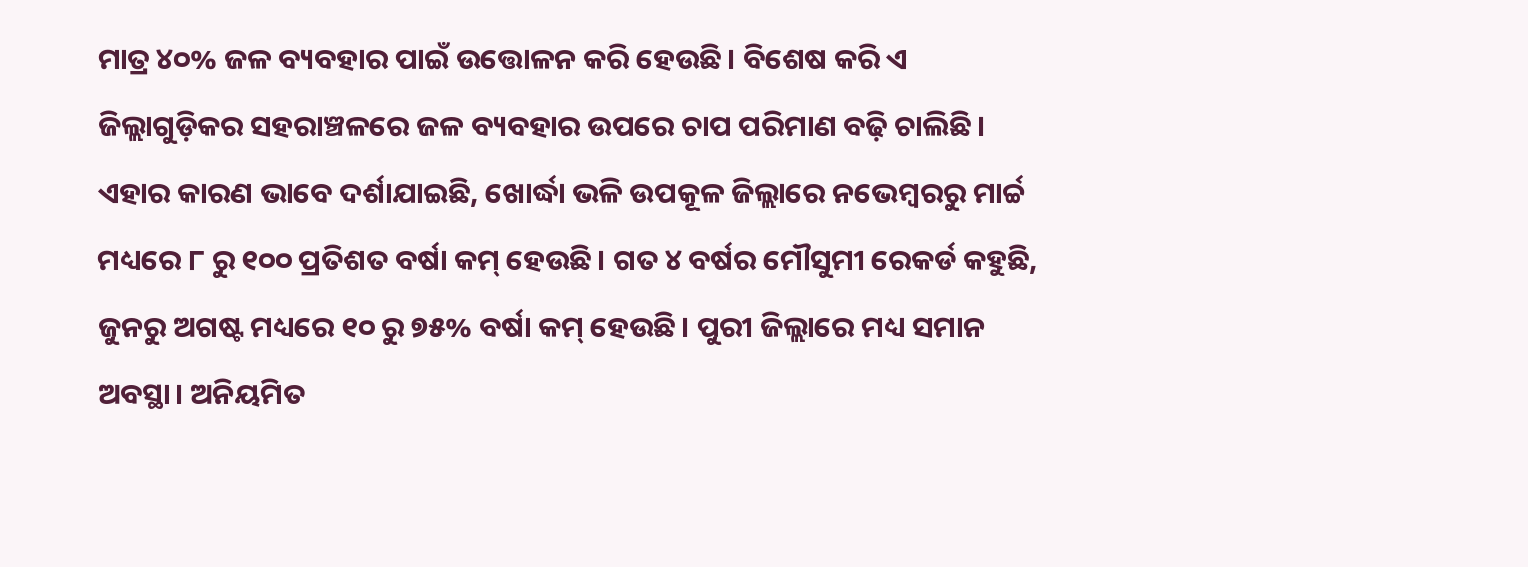ମାତ୍ର ୪୦% ଜଳ ବ୍ୟବହାର ପାଇଁ ଉତ୍ତୋଳନ କରି ହେଉଛି। ବିଶେଷ କରି ଏ ଜିଲ୍ଲାଗୁଡ଼ିକର ସହରାଞ୍ଚଳରେ ଜଳ ବ୍ୟବହାର ଉପରେ ଚାପ ପରିମାଣ ବଢ଼ି ଚାଲିଛି। ଏହାର କାରଣ ଭାବେ ଦର୍ଶାଯାଇଛି, ଖୋର୍ଦ୍ଧା ଭଳି ଉପକୂଳ ଜିଲ୍ଲାରେ ନଭେମ୍ବରରୁ ମାର୍ଚ୍ଚ ମଧ୍ୟରେ ୮ ରୁ ୧୦୦ ପ୍ରତିଶତ ବର୍ଷା କମ୍ ହେଉଛି। ଗତ ୪ ବର୍ଷର ମୌସୁମୀ ରେକର୍ଡ କହୁଛି, ଜୁନରୁ ଅଗଷ୍ଟ ମଧ୍ୟରେ ୧୦ ରୁ ୭୫% ବର୍ଷା କମ୍ ହେଉଛି। ପୁରୀ ଜିଲ୍ଲାରେ ମଧ୍ୟ ସମାନ ଅବସ୍ଥା। ଅନିୟମିତ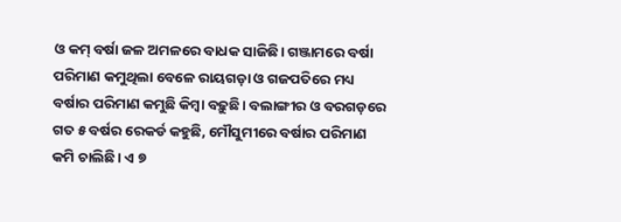ଓ କମ୍ ବର୍ଷା ଜଳ ଅମଳରେ ବାଧକ ସାଜିଛି। ଗଞ୍ଜାମରେ ବର୍ଷା ପରିମାଣ କମୁଥିଲା ବେଳେ ରାୟଗଡ଼ା ଓ ଗଜପତିରେ ମଧ୍ୟ ବର୍ଷାର ପରିମାଣ କମୁଛି କିମ୍ବା ବଢ଼ୁଛି। ବଲାଙ୍ଗୀର ଓ ବରଗଡ଼ରେ ଗତ ୫ ବର୍ଷର ରେକର୍ଡ କହୁଛି, ମୌସୁମୀରେ ବର୍ଷାର ପରିମାଣ କମି ଚାଲିଛି। ଏ ୭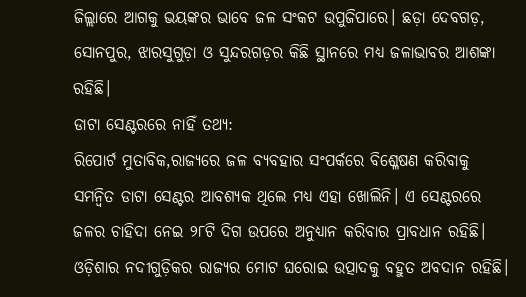ଜିଲ୍ଲାରେ ଆଗକୁ ଭୟଙ୍କର ଭାବେ ଜଳ ସଂକଟ ଉପୁଜିପାରେ। ଛଡ଼ା ଦେବଗଡ଼, ସୋନପୁର, ଝାରସୁଗୁଡ଼ା ଓ ସୁନ୍ଦରଗଡ଼ର କିଛି ସ୍ଥାନରେ ମଧ୍ୟ ଜଳାଭାବର ଆଶଙ୍କା ରହିଛି।
ଡାଟା ସେଣ୍ଟରରେ ନାହିଁ ତଥ୍ୟ:
ରିପୋର୍ଟ ମୁତାବିକ,ରାଜ୍ୟରେ ଜଳ ବ୍ୟବହାର ସଂପର୍କରେ ବିଶ୍ଳେଷଣ କରିବାକୁ ସମନ୍ୱିତ ଡାଟା ସେଣ୍ଟର ଆବଶ୍ୟକ ଥିଲେ ମଧ୍ୟ ଏହା ଖୋଲିନି। ଏ ସେଣ୍ଟରରେ ଜଳର ଚାହିଦା ନେଇ ୨୮ଟି ଦିଗ ଉପରେ ଅନୁଧ୍ୟାନ କରିବାର ପ୍ରାବଧାନ ରହିଛି। ଓଡ଼ିଶାର ନଦୀଗୁଡ଼ିକର ରାଜ୍ୟର ମୋଟ ଘରୋଇ ଉତ୍ପାଦକୁ ବହୁତ ଅବଦାନ ରହିଛି।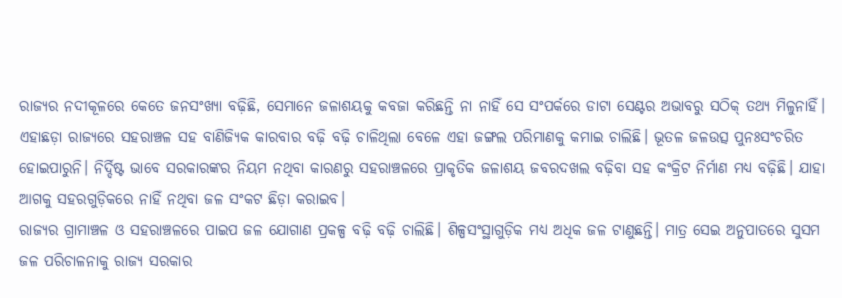ରାଜ୍ୟର ନଦୀକୂଳରେ କେତେ ଜନସଂଖ୍ୟା ବଢ଼ିଛି, ସେମାନେ ଜଳାଶୟକୁ କବଜା କରିଛନ୍ତି ନା ନାହିଁ ସେ ସଂପର୍କରେ ଡାଟା ସେଣ୍ଟର ଅଭାବରୁ ସଠିକ୍ ତଥ୍ୟ ମିଳୁନାହିଁ। ଏହାଛଡ଼ା ରାଜ୍ୟରେ ସହରାଞ୍ଚଳ ସହ ବାଣିଜ୍ୟିକ କାରବାର ବଢ଼ି ବଢ଼ି ଚାଳିଥିଲା ବେଳେ ଏହା ଜଙ୍ଗଲ ପରିମାଣକୁ କମାଇ ଚାଲିଛି। ଭୂତଳ ଜଳଉତ୍ସ ପୁନଃସଂଚରିତ ହୋଇପାରୁନି। ନିର୍ଦ୍ଦିଷ୍ଟ ଭାବେ ସରକାରଙ୍କର ନିୟମ ନଥିବା କାରଣରୁ ସହରାଞ୍ଚଳରେ ପ୍ରାକୃତିକ ଜଳାଶୟ ଜବରଦଖଲ ବଢ଼ିବା ସହ କଂକ୍ରିଟ ନିର୍ମାଣ ମଧ୍ୟ ବଢ଼ିଛି। ଯାହା ଆଗକୁ ସହରଗୁଡ଼ିକରେ ନାହିଁ ନଥିବା ଜଳ ସଂକଟ ଛିଡ଼ା କରାଇବ।
ରାଜ୍ୟର ଗ୍ରାମାଞ୍ଚଳ ଓ ସହରାଞ୍ଚଳରେ ପାଇପ ଜଳ ଯୋଗାଣ ପ୍ରକଳ୍ପ ବଢ଼ି ବଢ଼ି ଚାଲିଛି। ଶିଳ୍ପସଂସ୍ଥାଗୁଡ଼ିକ ମଧ୍ୟ ଅଧିକ ଜଳ ଟାଣୁଛନ୍ତି। ମାତ୍ର ସେଇ ଅନୁପାତରେ ସୁସମ ଜଳ ପରିଚାଳନାକୁ ରାଜ୍ୟ ସରକାର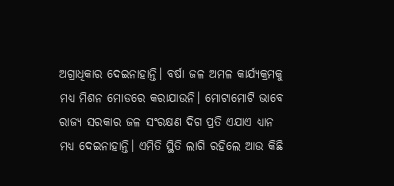ଅଗ୍ରାଧିକାର ଦେଇନାହାନ୍ତି। ବର୍ଷା ଜଳ ଅମଳ କାର୍ଯ୍ୟକ୍ରମକୁ ମଧ୍ୟ ମିଶନ ମୋଡରେ କରାଯାଉନି। ମୋଟାମୋଟି ଭାବେ ରାଜ୍ୟ ସରକାର ଜଳ ସଂରକ୍ଷଣ ଦିଗ ପ୍ରତି ଏଯାଏ ଧ୍ୟାନ ମଧ୍ୟ ଦେଇନାହାନ୍ତି। ଏମିତି ସ୍ଥିତି ଲାଗି ରହିଲେ ଆଉ କିଛି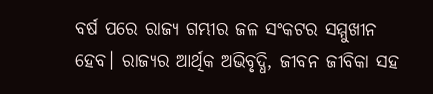ବର୍ଷ ପରେ ରାଜ୍ୟ ଗମ୍ଭୀର ଜଳ ସଂକଟର ସମ୍ମୁଖୀନ ହେବ। ରାଜ୍ୟର ଆର୍ଥିକ ଅଭିବୃଦ୍ଧି, ଜୀବନ ଜୀବିକା ସହ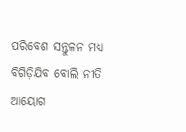ପରିବେଶ ସନ୍ତୁଳନ ମଧ୍ୟ ବିଗିଡ଼ିଯିବ ବୋଲି ନୀତି ଆୟୋଗ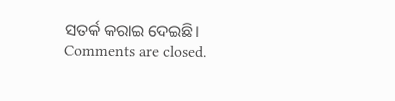ସତର୍କ କରାଇ ଦେଇଛି।
Comments are closed.